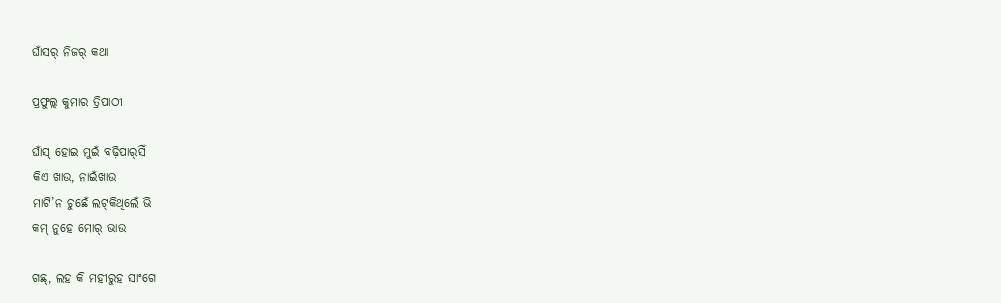ଘାଁସର୍‌ ନିଜର୍‌ କଥା

ପ୍ରଫୁଲ୍ଲ କୁମାର ତ୍ରିପାଠୀ

ଘାଁସ୍‌ ହୋଇ ମୁଇଁ ବଢ଼ିପାର୍‌ସିଁ
କିଏ ଖାଉ, ନାଇଁଖାଉ
ମାଟି’ନ ଚୁଛେଁ ଲଟ୍‌କିଥିଲେଁ ଭି
କମ୍‌ ନୁହେ ମୋର୍‌ ଭାଉ

ଗଛ୍‌, ଲହ କି ମହୀରୁହ ସାଂଗେ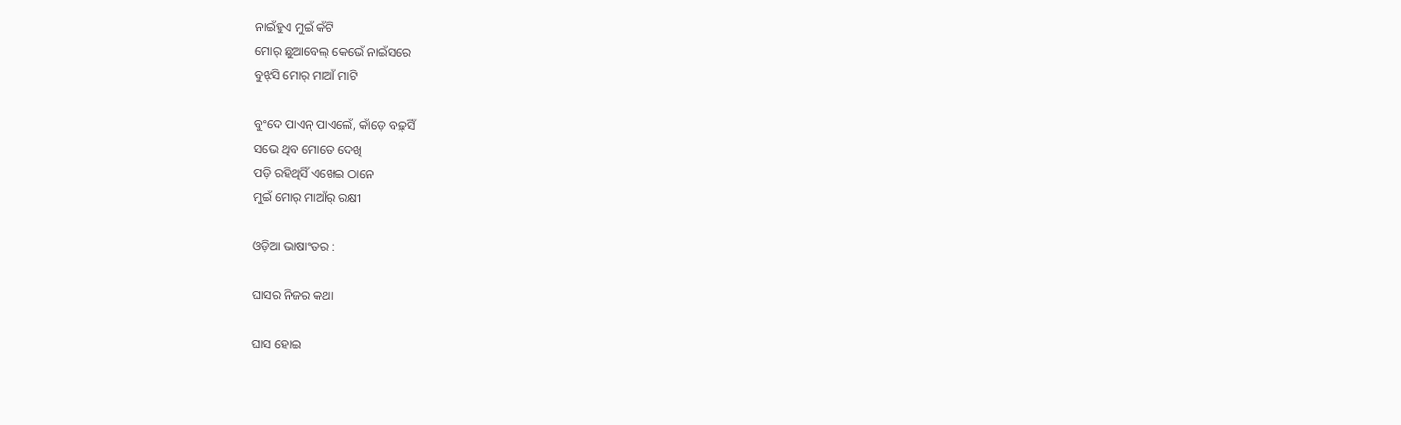ନାଇଁହୁଏ ମୁଇଁ କଁଟି
ମୋର୍‌ ଛୁଆବେଲ୍‌ କେଭେଁ ନାଇଁସରେ
ବୁଝ୍‌ସି ମୋର୍‌ ମାଆଁ ମାଟି

ବୁଂଦେ ପାଏନ୍‌ ପାଏଲେଁ, କାଁଡ଼େ ବଢ଼୍‌ସିଁ
ସଭେ ଥିବ ମୋତେ ଦେଖି
ପଡ଼ି ରହିଥିସିଁ ଏଖେଇ ଠାନେ
ମୁଇଁ ମୋର୍‌ ମାଆଁର୍‌ ରକ୍ଷୀ

ଓଡ଼ିଆ ଭାଷାଂତର :

ଘାସର ନିଜର କଥା

ଘାସ ହୋଇ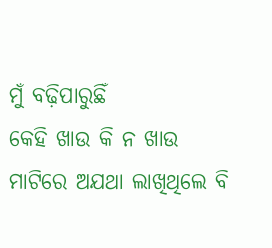ମୁଁ ବଢ଼ିପାରୁଛିଁ
କେହି ଖାଉ କି ନ ଖାଉ
ମାଟିରେ ଅଯଥା ଲାଖିଥିଲେ ବି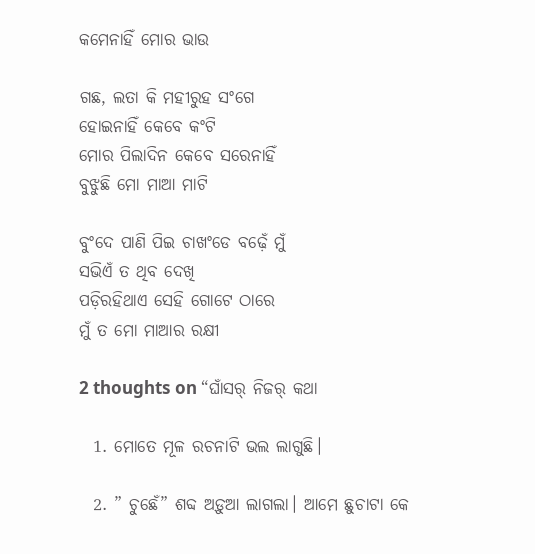କମେନାହିଁ ମୋର ଭାଉ

ଗଛ, ଲତା କି ମହୀରୁହ ସଂଗେ
ହୋଇନାହିଁ କେବେ କଂଟି
ମୋର ପିଲାଦିନ କେବେ ସରେନାହିଁ
ବୁଝୁଛି ମୋ ମାଆ ମାଟି

ବୁଂଦେ ପାଣି ପିଇ ଚାଖଂଡେ ବଢ଼େଁ ମୁଁ
ସଭିଏଁ ତ ଥିବ ଦେଖି
ପଡ଼ିରହିଥାଏ ସେହି ଗୋଟେ ଠାରେ
ମୁଁ ତ ମୋ ମାଆର ରକ୍ଷୀ

2 thoughts on “ଘାଁସର୍‌ ନିଜର୍‌ କଥା

  1. ମୋତେ ମୂଳ ରଚନାଟି ଭଲ ଲାଗୁଛି।

  2. ” ଚୁଛେଁ” ଶବ୍ଦ ଅଡ଼ୁଆ ଲାଗଲା। ଆମେ ଛୁଚାଟା କେ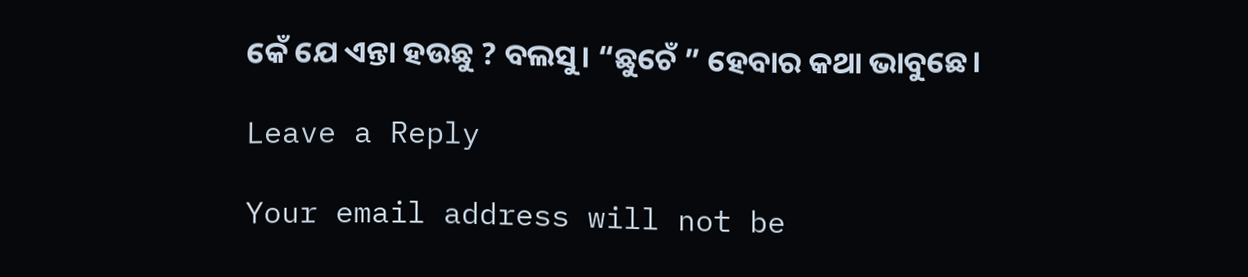କେଁ ଯେ ଏନ୍ତା ହଉଛୁ ? ବଲସୁ। “ଛୁଚେଁ ” ହେବାର କଥା ଭାବୁଛେ।

Leave a Reply

Your email address will not be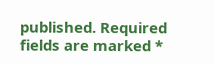published. Required fields are marked *